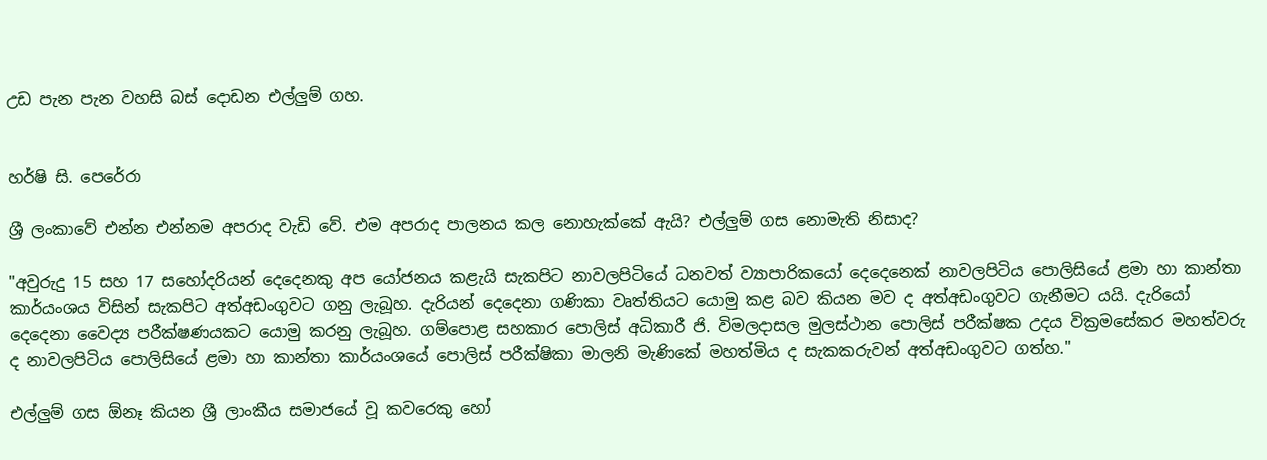උඩ පැන පැන වහසි බස් දොඩන එල්ලුම් ගහ.


හර්ෂි සි. පෙරේරා

ශ්‍රී ලංකාවේ එන්න එන්නම අපරාද වැඩි වේ. එම අපරාද පාලනය කල නොහැක්කේ ඇයි? එල්ලුම් ගස නොමැති නිසාද?

"අවුරුදු 15 සහ 17 සහෝදරියන් දෙදෙනකු අප යෝජනය කළැයි සැකපිට නාවලපිටියේ ධනවත් ව්‍යාපාරිකයෝ දෙදෙනෙක් නාවලපිටිය පොලිසියේ ළමා හා කාන්තා කාර්යංශය විසින් සැකපිට අත්අඩංගුවට ගනු ලැබූහ. දැරියන් දෙදෙනා ගණිකා වෘත්තියට යොමු කළ බව කියන මව ද අත්අඩංගුවට ගැනීමට යයි. දැරියෝ දෙදෙනා වෛද්‍ය පරීක්ෂණයකට යොමු කරනු ලැබූහ. ගම්පොළ සහකාර පොලිස් අධිකාරී ජි. විමලදාසල මුලස්ථාන පොලිස් පරීක්ෂක උදය වික්‍රමසේකර මහත්වරු ද නාවලපිටිය පොලිසියේ ළමා හා කාන්තා කාර්යංශයේ පොලිස් පරීක්ෂිකා මාලනි මැණිකේ මහත්මිය ද සැකකරුවන් අත්අඩංගුවට ගත්හ."

එල්ලුම් ගස ඕනෑ කියන ශ්‍රී ලාංකීය සමාජයේ වූ කවරෙකු හෝ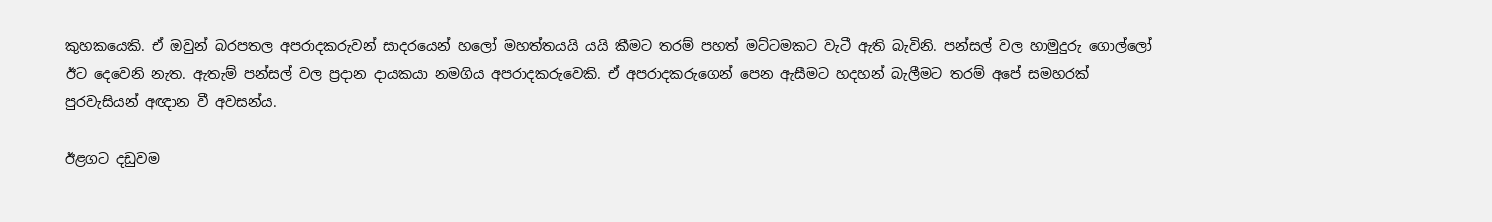කුහකයෙකි. ඒ ඔවුන් බරපතල අපරාදකරුවන් සාදරයෙන් හලෝ මහත්තයයි යයි කීමට තරම් පහත් මට්ටමකට වැටී ඇති බැවිනි. පන්සල් වල හාමුදුරු ගොල්ලෝ ඊට දෙවෙනි නැත. ඇතැම් පන්සල් වල ප්‍රදාන දායකයා නමගිය අපරාදකරුවෙකි. ඒ අපරාදකරුගෙන් පෙන ඇසීමට හදහන් බැලීමට තරම් අපේ සමහරක් පුරවැසියන් අඥාන වී අවසන්ය.

ඊළගට දඩුවම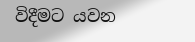විදීමට යවන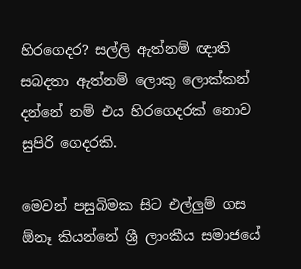හිරගෙදර? සල්ලි ඇත්නම් ඥාති සබදතා ඇත්නම් ලොකු ලොක්කන් දන්නේ නම් එය හිරගෙදරක් නොව සුපිරි ගෙදරකි.

මෙවන් පසුබිමක සිට එල්ලුම් ගස ඕනෑ කියන්නේ ශ්‍රී ලාංකීය සමාජයේ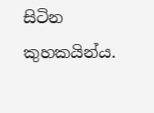සිටින කුහකයින්ය.